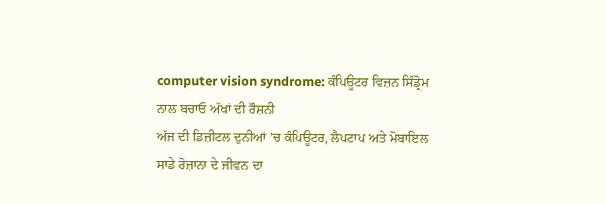computer vision syndrome: ਕੰਪਿਊਟਰ ਵਿਜ਼ਨ ਸਿੰਡ੍ਰੋਮ ਨਾਲ ਬਚਾਓ ਅੱਖਾਂ ਦੀ ਰੌਸ਼ਨੀ
ਅੱਜ ਦੀ ਡਿਜ਼ੀਟਲ ਦੁਨੀਆਂ ’ਚ ਕੰਪਿਊਟਰ, ਲੈਪਟਾਪ ਅਤੇ ਮੋਬਾਇਲ ਸਾਡੇ ਰੋਜ਼ਾਨਾ ਦੇ ਜੀਵਨ ਦਾ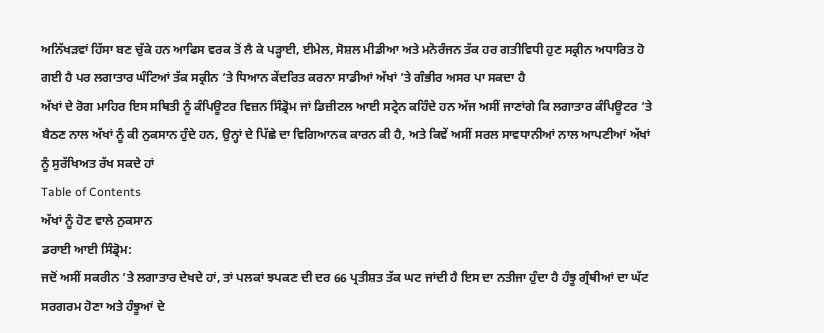ਅਨਿੱਖੜਵਾਂ ਹਿੱਸਾ ਬਣ ਚੁੱਕੇ ਹਨ ਆਫਿਸ ਵਰਕ ਤੋਂ ਲੈ ਕੇ ਪੜ੍ਹਾਈ, ਈਮੇਲ, ਸੋਸ਼ਲ ਮੀਡੀਆ ਅਤੇ ਮਨੋਰੰਜਨ ਤੱਕ ਹਰ ਗਤੀਵਿਧੀ ਹੁਣ ਸਕ੍ਰੀਨ ਅਧਾਰਿਤ ਹੋ ਗਈ ਹੈ ਪਰ ਲਗਾਤਾਰ ਘੰਟਿਆਂ ਤੱਕ ਸਕ੍ਰੀਨ ’ਤੇ ਧਿਆਨ ਕੇਂਦਰਿਤ ਕਰਨਾ ਸਾਡੀਆਂ ਅੱਖਾਂ ’ਤੇ ਗੰਭੀਰ ਅਸਰ ਪਾ ਸਕਦਾ ਹੈ
ਅੱਖਾਂ ਦੇ ਰੋਗ ਮਾਹਿਰ ਇਸ ਸਥਿਤੀ ਨੂੰ ਕੰਪਿਊਟਰ ਵਿਜ਼ਨ ਸਿੰਡ੍ਰੋਮ ਜਾਂ ਡਿਜ਼ੀਟਲ ਆਈ ਸਟ੍ਰੇਨ ਕਹਿੰਦੇ ਹਨ ਅੱਜ ਅਸੀਂ ਜਾਣਾਂਗੇ ਕਿ ਲਗਾਤਾਰ ਕੰਪਿਊਟਰ ’ਤੇ ਬੈਠਣ ਨਾਲ ਅੱਖਾਂ ਨੂੰ ਕੀ ਨੁਕਸਾਨ ਹੁੰਦੇ ਹਨ, ਉਨ੍ਹਾਂ ਦੇ ਪਿੱਛੇ ਦਾ ਵਿਗਿਆਨਕ ਕਾਰਨ ਕੀ ਹੈ, ਅਤੇ ਕਿਵੇਂ ਅਸੀਂ ਸਰਲ ਸਾਵਧਾਨੀਆਂ ਨਾਲ ਆਪਣੀਆਂ ਅੱਖਾਂ ਨੂੰ ਸੁਰੱਖਿਅਤ ਰੱਖ ਸਕਦੇ ਹਾਂ
Table of Contents
ਅੱਖਾਂ ਨੂੰ ਹੋਣ ਵਾਲੇ ਨੁਕਸਾਨ
ਡਰਾਈ ਆਈ ਸਿੰਡ੍ਰੋਮ:
ਜਦੋਂ ਅਸੀਂ ਸਕਰੀਨ ’ਤੇ ਲਗਾਤਾਰ ਦੇਖਦੇ ਹਾਂ, ਤਾਂ ਪਲਕਾਂ ਝਪਕਣ ਦੀ ਦਰ 66 ਪ੍ਰਤੀਸ਼ਤ ਤੱਕ ਘਟ ਜਾਂਦੀ ਹੈ ਇਸ ਦਾ ਨਤੀਜਾ ਹੁੰਦਾ ਹੈ ਹੰਝੂ ਗ੍ਰੰਥੀਆਂ ਦਾ ਘੱਟ ਸਰਗਰਮ ਹੋਣਾ ਅਤੇ ਹੰਝੂਆਂ ਦੇ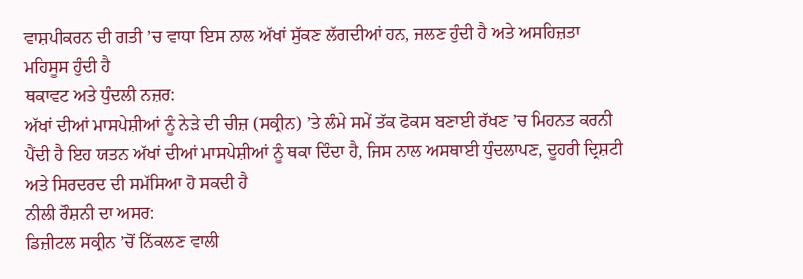ਵਾਸ਼ਪੀਕਰਨ ਦੀ ਗਤੀ ’ਚ ਵਾਧਾ ਇਸ ਨਾਲ ਅੱਖਾਂ ਸੁੱਕਣ ਲੱਗਦੀਆਂ ਹਨ, ਜਲਣ ਹੁੰਦੀ ਹੈ ਅਤੇ ਅਸਹਿਜ਼ਤਾ ਮਹਿਸੂਸ ਹੁੰਦੀ ਹੈ
ਥਕਾਵਟ ਅਤੇ ਧੁੰਦਲੀ ਨਜ਼ਰ:
ਅੱਖਾਂ ਦੀਆਂ ਮਾਸਪੇਸ਼ੀਆਂ ਨੂੰ ਨੇੜੇ ਦੀ ਚੀਜ਼ (ਸਕ੍ਰੀਨ) ’ਤੇ ਲੰਮੇ ਸਮੇਂ ਤੱਕ ਫੋਕਸ ਬਣਾਈ ਰੱਖਣ ’ਚ ਮਿਹਨਤ ਕਰਨੀ ਪੈਂਦੀ ਹੈ ਇਹ ਯਤਨ ਅੱਖਾਂ ਦੀਆਂ ਮਾਸਪੇਸ਼ੀਆਂ ਨੂੰ ਥਕਾ ਦਿੰਦਾ ਹੈ, ਜਿਸ ਨਾਲ ਅਸਥਾਈ ਧੁੰਦਲਾਪਣ, ਦੂਹਰੀ ਦ੍ਰਿਸ਼ਟੀ ਅਤੇ ਸਿਰਦਰਦ ਦੀ ਸਮੱਸਿਆ ਹੋ ਸਕਦੀ ਹੈ
ਨੀਲੀ ਰੌਸ਼ਨੀ ਦਾ ਅਸਰ:
ਡਿਜ਼ੀਟਲ ਸਕ੍ਰੀਨ ’ਚੋਂ ਨਿੱਕਲਣ ਵਾਲੀ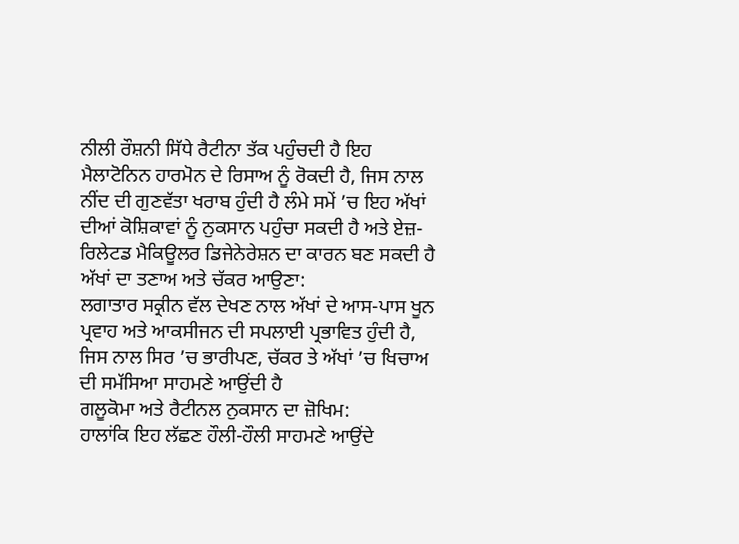ਨੀਲੀ ਰੌਸ਼ਨੀ ਸਿੱਧੇ ਰੈਟੀਨਾ ਤੱਕ ਪਹੁੰਚਦੀ ਹੈ ਇਹ ਮੈਲਾਟੋਨਿਨ ਹਾਰਮੋਨ ਦੇ ਰਿਸਾਅ ਨੂੰ ਰੋਕਦੀ ਹੈ, ਜਿਸ ਨਾਲ ਨੀਂਦ ਦੀ ਗੁਣਵੱਤਾ ਖਰਾਬ ਹੁੰਦੀ ਹੈ ਲੰਮੇ ਸਮੇਂ ’ਚ ਇਹ ਅੱਖਾਂ ਦੀਆਂ ਕੋਸ਼ਿਕਾਵਾਂ ਨੂੰ ਨੁਕਸਾਨ ਪਹੁੰਚਾ ਸਕਦੀ ਹੈ ਅਤੇ ਏਜ਼-ਰਿਲੇਟਡ ਮੈਕਿਊਲਰ ਡਿਜੇਨੇਰੇਸ਼ਨ ਦਾ ਕਾਰਨ ਬਣ ਸਕਦੀ ਹੈ
ਅੱਖਾਂ ਦਾ ਤਣਾਅ ਅਤੇ ਚੱਕਰ ਆਉਣਾ:
ਲਗਾਤਾਰ ਸਕ੍ਰੀਨ ਵੱਲ ਦੇਖਣ ਨਾਲ ਅੱਖਾਂ ਦੇ ਆਸ-ਪਾਸ ਖੂਨ ਪ੍ਰਵਾਹ ਅਤੇ ਆਕਸੀਜਨ ਦੀ ਸਪਲਾਈ ਪ੍ਰਭਾਵਿਤ ਹੁੰਦੀ ਹੈ, ਜਿਸ ਨਾਲ ਸਿਰ ’ਚ ਭਾਰੀਪਣ, ਚੱਕਰ ਤੇ ਅੱਖਾਂ ’ਚ ਖਿਚਾਅ ਦੀ ਸਮੱਸਿਆ ਸਾਹਮਣੇ ਆਉਂਦੀ ਹੈ
ਗਲੂਕੋਮਾ ਅਤੇ ਰੈਟੀਨਲ ਨੁਕਸਾਨ ਦਾ ਜ਼ੋਖਿਮ:
ਹਾਲਾਂਕਿ ਇਹ ਲੱਛਣ ਹੌਲੀ-ਹੌਲੀ ਸਾਹਮਣੇ ਆਉਂਦੇ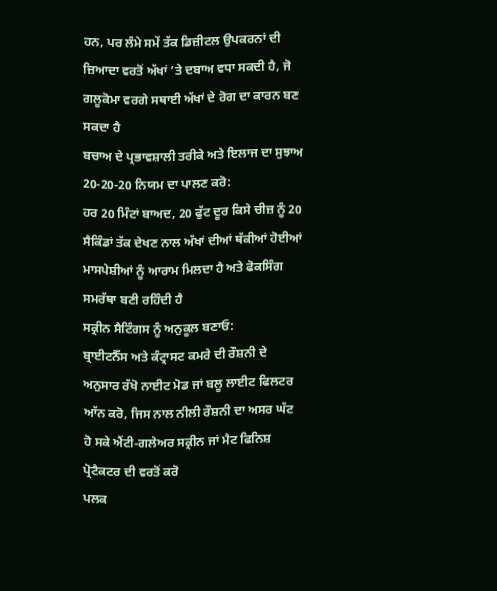ਹਨ, ਪਰ ਲੰਮੇ ਸਮੇਂ ਤੱਕ ਡਿਜ਼ੀਟਲ ਉਪਕਰਨਾਂ ਦੀ ਜ਼ਿਆਦਾ ਵਰਤੋਂ ਅੱਖਾਂ ’ਤੇ ਦਬਾਅ ਵਧਾ ਸਕਦੀ ਹੈ, ਜੋ ਗਲੂਕੋਮਾ ਵਰਗੇ ਸਥਾਈ ਅੱਖਾਂ ਦੇ ਰੋਗ ਦਾ ਕਾਰਨ ਬਣ ਸਕਦਾ ਹੈ
ਬਚਾਅ ਦੇ ਪ੍ਰਭਾਵਸ਼ਾਲੀ ਤਰੀਕੇ ਅਤੇ ਇਲਾਜ ਦਾ ਸੁਝਾਅ
20-20-20 ਨਿਯਮ ਦਾ ਪਾਲਣ ਕਰੋ:
ਹਰ 20 ਮਿੰਟਾਂ ਬਾਅਦ, 20 ਫੁੱਟ ਦੂਰ ਕਿਸੇ ਚੀਜ਼ ਨੂੰ 20 ਸੈਕਿੰਡਾਂ ਤੱਕ ਦੇਖਣ ਨਾਲ ਅੱਖਾਂ ਦੀਆਂ ਥੱਕੀਆਂ ਹੋਈਆਂ ਮਾਸਪੇਸ਼ੀਆਂ ਨੂੰ ਆਰਾਮ ਮਿਲਦਾ ਹੈ ਅਤੇ ਫੋਕਸਿੰਗ ਸਮਰੱਥਾ ਬਣੀ ਰਹਿੰਦੀ ਹੈ
ਸਕ੍ਰੀਨ ਸੈਟਿੰਗਸ ਨੂੰ ਅਨੁਕੂਲ ਬਣਾਓ:
ਬ੍ਰਾਈਟਨੈੱਸ ਅਤੇ ਕੰਟ੍ਰਾਸਟ ਕਮਰੇ ਦੀ ਰੌਸ਼ਨੀ ਦੇ ਅਨੁਸਾਰ ਰੱਖੋ ਨਾਈਟ ਮੋਡ ਜਾਂ ਬਲੂ ਲਾਈਟ ਫਿਲਟਰ ਆੱਨ ਕਰੋ, ਜਿਸ ਨਾਲ ਨੀਲੀ ਰੌਸ਼ਨੀ ਦਾ ਅਸਰ ਘੱਟ ਹੋ ਸਕੇ ਐਂਟੀ-ਗਲੇਅਰ ਸਕ੍ਰੀਨ ਜਾਂ ਮੈਟ ਫਿਨਿਸ਼ ਪ੍ਰੋਟੈਕਟਰ ਦੀ ਵਰਤੋਂ ਕਰੋ
ਪਲਕ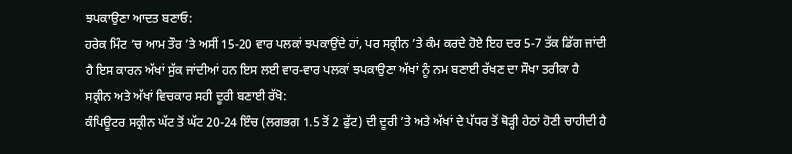ਝਪਕਾਉਣਾ ਆਦਤ ਬਣਾਓ:
ਹਰੇਕ ਮਿੰਟ ’ਚ ਆਮ ਤੌਰ ’ਤੇ ਅਸੀਂ 15-20 ਵਾਰ ਪਲਕਾਂ ਝਪਕਾਉਂਦੇ ਹਾਂ, ਪਰ ਸਕ੍ਰੀਨ ’ਤੇ ਕੰਮ ਕਰਦੇ ਹੋਏ ਇਹ ਦਰ 5-7 ਤੱਕ ਡਿੱਗ ਜਾਂਦੀ ਹੈ ਇਸ ਕਾਰਨ ਅੱਖਾਂ ਸੁੱਕ ਜਾਂਦੀਆਂ ਹਨ ਇਸ ਲਈ ਵਾਰ-ਵਾਰ ਪਲਕਾਂ ਝਪਕਾਉਣਾ ਅੱਖਾਂ ਨੂੰ ਨਮ ਬਣਾਈ ਰੱਖਣ ਦਾ ਸੌਖਾ ਤਰੀਕਾ ਹੈ
ਸਕ੍ਰੀਨ ਅਤੇ ਅੱਖਾਂ ਵਿਚਕਾਰ ਸਹੀ ਦੂਰੀ ਬਣਾਈ ਰੱਖੋ:
ਕੰਪਿਊਟਰ ਸਕ੍ਰੀਨ ਘੱਟ ਤੋਂ ਘੱਟ 20-24 ਇੰਚ (ਲਗਭਗ 1.5 ਤੋਂ 2 ਫੁੱਟ) ਦੀ ਦੂਰੀ ’ਤੇ ਅਤੇ ਅੱਖਾਂ ਦੇ ਪੱਧਰ ਤੋਂ ਥੋੜ੍ਹੀ ਹੇਠਾਂ ਹੋਣੀ ਚਾਹੀਦੀ ਹੈ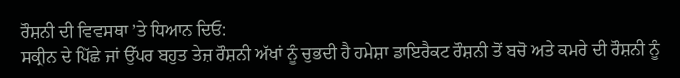ਰੌਸ਼ਨੀ ਦੀ ਵਿਵਸਥਾ ’ਤੇ ਧਿਆਨ ਦਿਓ:
ਸਕ੍ਰੀਨ ਦੇ ਪਿੱਛੇ ਜਾਂ ਉੱਪਰ ਬਹੁਤ ਤੇਜ਼ ਰੌਸ਼ਨੀ ਅੱਖਾਂ ਨੂੰ ਚੁਭਦੀ ਹੈ ਹਮੇਸ਼ਾ ਡਾਇਰੈਕਟ ਰੌਸ਼ਨੀ ਤੋਂ ਬਚੋ ਅਤੇ ਕਮਰੇ ਦੀ ਰੌਸ਼ਨੀ ਨੂੰ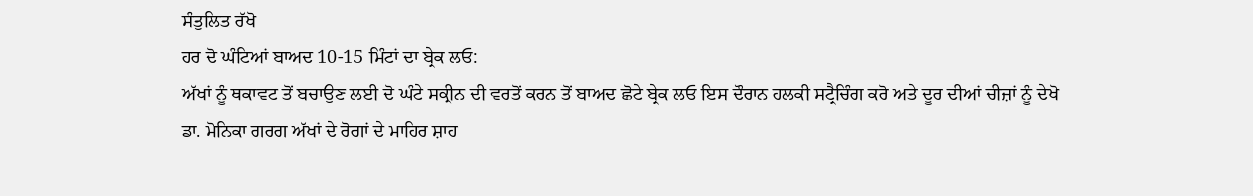ਸੰਤੁਲਿਤ ਰੱਖੋ
ਹਰ ਦੋ ਘੰਟਿਆਂ ਬਾਅਦ 10-15 ਮਿੰਟਾਂ ਦਾ ਬ੍ਰੇਕ ਲਓ:
ਅੱਖਾਂ ਨੂੰ ਥਕਾਵਟ ਤੋਂ ਬਚਾਉਣ ਲਈ ਦੋ ਘੰਟੇ ਸਕ੍ਰੀਨ ਦੀ ਵਰਤੋਂ ਕਰਨ ਤੋਂ ਬਾਅਦ ਛੋਟੇ ਬ੍ਰੇਕ ਲਓ ਇਸ ਦੌਰਾਨ ਹਲਕੀ ਸਟ੍ਰੈਚਿੰਗ ਕਰੋ ਅਤੇ ਦੂਰ ਦੀਆਂ ਚੀਜ਼ਾਂ ਨੂੰ ਦੇਖੋ
ਡਾ. ਮੋਨਿਕਾ ਗਰਗ ਅੱਖਾਂ ਦੇ ਰੋਗਾਂ ਦੇ ਮਾਹਿਰ ਸ਼ਾਹ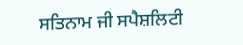ਸਤਿਨਾਮ ਜੀ ਸਪੈਸ਼ਲਿਟੀ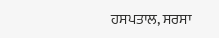ਹਸਪਤਾਲ, ਸਰਸਾ